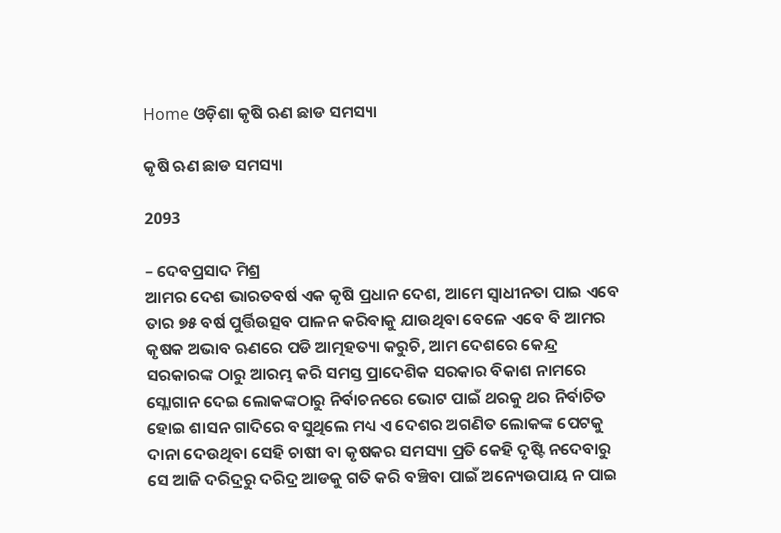Home ଓଡ଼ିଶା କୃଷି ଋଣ ଛାଡ ସମସ୍ୟା

କୃଷି ଋଣ ଛାଡ ସମସ୍ୟା

2093

– ଦେବପ୍ରସାଦ ମିଶ୍ର
ଆମର ଦେଶ ଭାରତବର୍ଷ ଏକ କୃଷି ପ୍ରଧାନ ଦେଶ, ଆମେ ସ୍ୱାଧୀନତା ପାଇ ଏବେ ତାର ୭୫ ବର୍ଷ ପୁର୍ତ୍ତିଉତ୍ସବ ପାଳନ କରିବାକୁ ଯାଉଥିବା ବେଳେ ଏବେ ବି ଆମର କୃଷକ ଅଭାବ ଋଣରେ ପଡି ଆତ୍ମହତ୍ୟା କରୁଚି, ଆମ ଦେଶରେ କେନ୍ଦ୍ର ସରକାରଙ୍କ ଠାରୁ ଆରମ୍ଭ କରି ସମସ୍ତ ପ୍ରାଦେଶିକ ସରକାର ବିକାଶ ନାମରେ ସ୍ଲୋଗାନ ଦେଇ ଲୋକଙ୍କଠାରୁ ନିର୍ବାଚନରେ ଭୋଟ ପାଇଁ ଥରକୁ ଥର ନିର୍ବାଚିତ ହୋଇ ଶାସନ ଗାଦିରେ ବସୁଥିଲେ ମଧ୍ୟ ଏ ଦେଶର ଅଗଣିତ ଲୋକଙ୍କ ପେଟକୁ ଦାନା ଦେଉଥିବା ସେହି ଚାଷୀ ବା କୃଷକର ସମସ୍ୟା ପ୍ରତି କେହି ଦୃଷ୍ଟି ନଦେବାରୁ ସେ ଆଜି ଦରିଦ୍ରରୁ ଦରିଦ୍ର ଆଡକୁ ଗତି କରି ବଞ୍ଚିବା ପାଇଁ ଅନ୍ୟେଉପାୟ ନ ପାଇ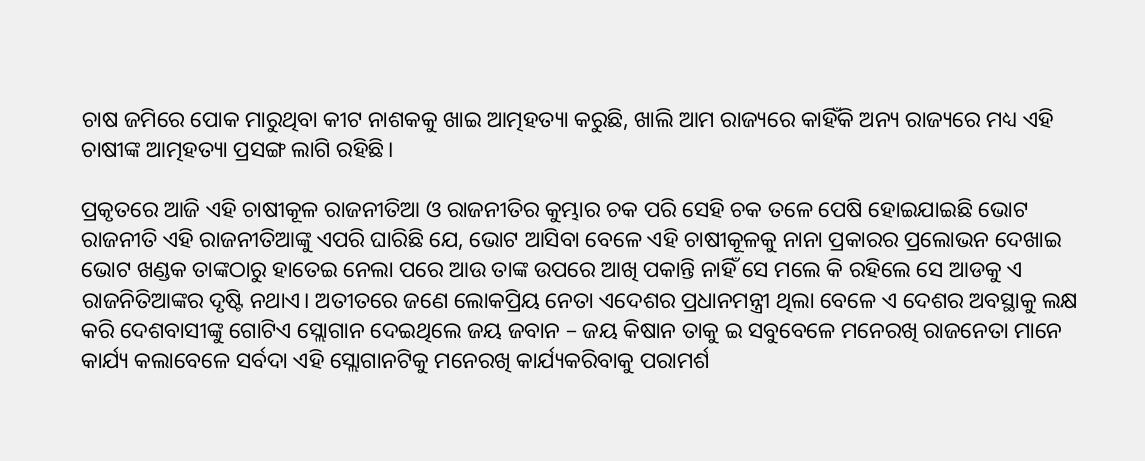ଚାଷ ଜମିରେ ପୋକ ମାରୁଥିବା କୀଟ ନାଶକକୁ ଖାଇ ଆତ୍ମହତ୍ୟା କରୁଛି, ଖାଲି ଆମ ରାଜ୍ୟରେ କାହିଁକି ଅନ୍ୟ ରାଜ୍ୟରେ ମଧ୍ୟ ଏହି ଚାଷୀଙ୍କ ଆତ୍ମହତ୍ୟା ପ୍ରସଙ୍ଗ ଲାଗି ରହିଛି।

ପ୍ରକୃତରେ ଆଜି ଏହି ଚାଷୀକୂଳ ରାଜନୀତିଆ ଓ ରାଜନୀତିର କୁମ୍ଭାର ଚକ ପରି ସେହି ଚକ ତଳେ ପେଷି ହୋଇଯାଇଛି ଭୋଟ ରାଜନୀତି ଏହି ରାଜନୀତିଆଙ୍କୁ ଏପରି ଘାରିଛି ଯେ, ଭୋଟ ଆସିବା ବେଳେ ଏହି ଚାଷୀକୂଳକୁ ନାନା ପ୍ରକାରର ପ୍ରଲୋଭନ ଦେଖାଇ ଭୋଟ ଖଣ୍ଡକ ତାଙ୍କଠାରୁ ହାତେଇ ନେଲା ପରେ ଆଉ ତାଙ୍କ ଉପରେ ଆଖି ପକାନ୍ତି ନାହିଁ ସେ ମଲେ କି ରହିଲେ ସେ ଆଡକୁ ଏ ରାଜନିତିଆଙ୍କର ଦୃଷ୍ଟି ନଥାଏ। ଅତୀତରେ ଜଣେ ଲୋକପ୍ରିୟ ନେତା ଏଦେଶର ପ୍ରଧାନମନ୍ତ୍ରୀ ଥିଲା ବେଳେ ଏ ଦେଶର ଅବସ୍ଥାକୁ ଲକ୍ଷ କରି ଦେଶବାସୀଙ୍କୁ ଗୋଟିଏ ସ୍ଲୋଗାନ ଦେଇଥିଲେ ଜୟ ଜବାନ – ଜୟ କିଷାନ ତାକୁ ଇ ସବୁବେଳେ ମନେରଖି ରାଜନେତା ମାନେ କାର୍ଯ୍ୟ କଲାବେଳେ ସର୍ବଦା ଏହି ସ୍ଲୋଗାନଟିକୁ ମନେରଖି କାର୍ଯ୍ୟକରିବାକୁ ପରାମର୍ଶ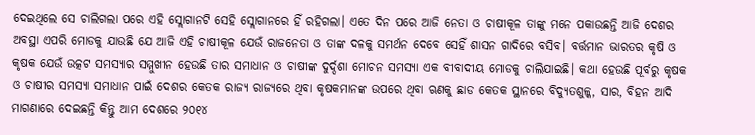ଦେଇଥିଲେ ସେ ଚାଲିଗଲା ପରେ ଏହି ସ୍ଲୋଗାନଟି ସେହି ସ୍ଲୋଗାନରେ ହିଁ ରହିଗଲା। ଏତେ ଦିନ ପରେ ଆଜି ନେତା ଓ ଚାଷୀକୂଳ ତାଙ୍କୁ ମନେ ପକାଉଛନ୍ତି ଆଜି ଦେଶର ଅବସ୍ଥା ଏପରି ମୋଡକୁ ଯାଉଛି ଯେ ଆଜି ଏହି ଚାଷୀକୂଳ ଯେଉଁ ରାଜନେତା ଓ ତାଙ୍କ ଦଳକୁ ସମର୍ଥନ ଦେବେ ସେହିଁ ଶାସନ ଗାଦିରେ ବସିବ। ବର୍ତ୍ତମାନ ଭାରତର କୃଷି ଓ କୃଷକ ଯେଉଁ ଉତ୍କଟ ସମସ୍ୟାର ସମ୍ମୁଖୀନ ହେଉଛି ତାର ସମାଧାନ ଓ ଚାଷୀଙ୍କ ଦୁର୍ଦ୍ଦଶା ମୋଚନ ସମସ୍ୟା ଏକ ବୀବାଦୀୟ ମୋଡକୁ ଚାଲିଯାଇଛି। କଥା ହେଉଛି ପୂର୍ବରୁ କୃଷକ ଓ ଚାଷୀର ସମସ୍ୟା ସମାଧାନ ପାଇଁ ଦେଶର କେତକ ରାଜ୍ୟ ରାଜ୍ୟରେ ଥିବା କୃଷକମାନଙ୍କ ଉପରେ ଥିବା ଋଣକୁ ଛାଡ କେତକ ସ୍ଥାନରେ ବିଦ୍ୟୁତଶୁଳ୍କ, ସାର, ବିହନ ଆଦି ମାଗଣାରେ ଦେଇଛନ୍ତି କିନ୍ତୁ ଆମ ଦେଶରେ ୨୦୧୪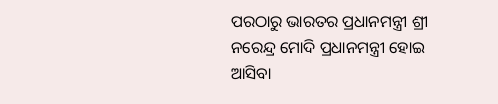ପରଠାରୁ ଭାରତର ପ୍ରଧାନମନ୍ତ୍ରୀ ଶ୍ରୀ ନରେନ୍ଦ୍ର ମୋଦି ପ୍ରଧାନମନ୍ତ୍ରୀ ହୋଇ ଆସିବା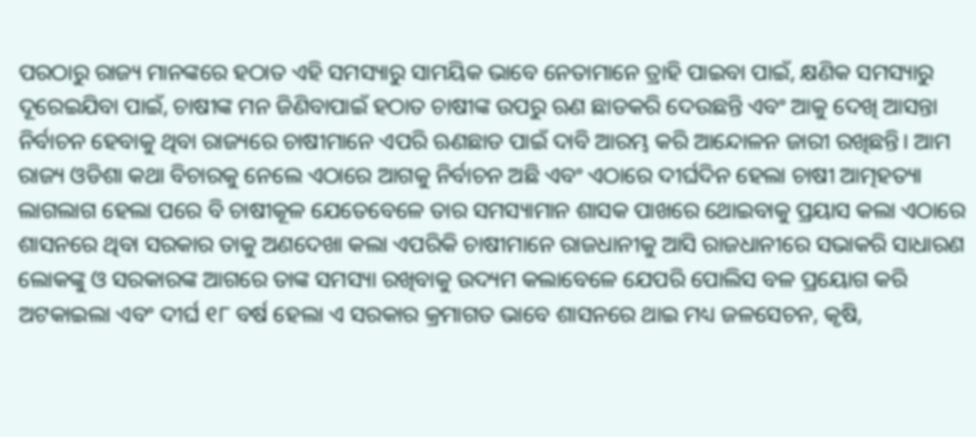ପରଠାରୁ ରାଜ୍ୟ ମାନଙ୍କରେ ହଠାତ ଏହି ସମସ୍ୟାରୁ ସାମୟିକ ଭାବେ ନେତାମାନେ ତ୍ରାହି ପାଇବା ପାଇଁ, କ୍ଷଣିକ ସମସ୍ୟାରୁ ଦୂରେଇଯିବା ପାଇଁ, ଚାଷୀଙ୍କ ମନ ଜିଣିବାପାଇଁ ହଠାତ ଚାଷୀଙ୍କ ଉପରୁ ଋଣ ଛାଡକରି ଦେଉଛନ୍ତି ଏବଂ ଆକୁ ଦେଖି ଆସନ୍ତା ନିର୍ବାଚନ ହେବାକୁ ଥିବା ରାଜ୍ୟରେ ଚାଷୀମାନେ ଏପରି ଋଣଛାଡ ପାଇଁ ଦାବି ଆରମ୍ଭ କରି ଆନ୍ଦୋଳନ ଜାରୀ ରଖିଛନ୍ତି। ଆମ ରାଜ୍ୟ ଓଡିଶା କଥା ବିଚାରକୁ ନେଲେ ଏଠାରେ ଆଗକୁ ନିର୍ବାଚନ ଅଛି ଏବଂ ଏଠାରେ ଦୀର୍ଘଦିନ ହେଲା ଚାଷୀ ଆତ୍ମହତ୍ୟା ଲାଗଲାଗ ହେଲା ପରେ ବି ଚାଷୀକୂଳ ଯେତେବେଳେ ତାର ସମସ୍ୟାମାନ ଶାସକ ପାଖରେ ଥୋଇବାକୁ ପ୍ରୟାସ କଲା ଏଠାରେ ଶାସନରେ ଥିବା ସରକାର ତାକୁ ଅଣଦେଖା କଲା ଏପରିକି ଚାଷୀମାନେ ରାଜଧାନୀକୁ ଆସି ରାଜଧାନୀରେ ସଭାକରି ସାଧାରଣ ଲୋକଙ୍କୁ ଓ ସରକାରଙ୍କ ଆଗରେ ତାଙ୍କ ସମସ୍ୟା ରଖିବାକୁ ଉଦ୍ୟମ କଲାବେଳେ ଯେପରି ପୋଲିସ ବଳ ପ୍ରୟୋଗ କରି ଅଟକାଇଲା ଏବଂ ଦୀର୍ଘ ୧୮ ବର୍ଷ ହେଲା ଏ ସରକାର କ୍ରମାଗତ ଭାବେ ଶାସନରେ ଥାଇ ମଧ୍ୟ ଜଳସେଚନ, କୃଷି,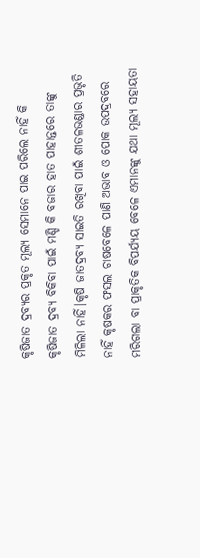କୃଷିଜାତ ଦ୍ରବ୍ୟର ପ୍ରକୃତ ମୂଲ୍ୟ ସେମାନେ ପାଇ ପରିଲେ ନାହିଁ କି କୃଷିଜାତ ଦ୍ରବ୍ୟ ବିକିବା ପାଇଁ ମଣ୍ଡି କି ବଜାର ହାତ ପାହାନ୍ତରେ ତାଙ୍କୁ ମିଳିଲା ନାହିଁ।କୃଷି ଜାତଦ୍ରବ୍ୟ ସାଇତି ରଖିବା ପାଇଁ ଶୀତଳଭଣ୍ଡାର ପ୍ରଭୃତି ନାହିଁ କୃଷକର ଫସଲ ଚାଷବେଳେ ପାଣି ଅଭାବ ଓ ପୋକ ଉପଦ୍ରବରେ ମରିଗଲା ବା ପ୍ରାକୃତିକ ବିପର୍ଯ୍ୟୟ ବେଳେ ଏମାନଙ୍କୁ ଯଥା ମୂଲ୍ୟ ସହାୟତା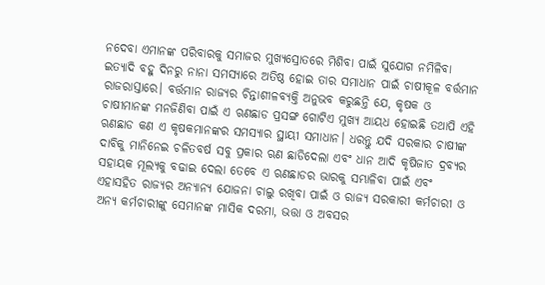ନଦେବା ଏମାନଙ୍କ ପରିବାରକୁ ସମାଜର ମୁଖ୍ୟସ୍ରୋତରେ ମିଶିବା ପାଇଁ ସୁଯୋଗ ନମିଳିବା ଇତ୍ୟାଦି ବହୁ ଦିନରୁ ନାନା ସମସ୍ୟାରେ ଅତିଷ୍ଠ ହୋଇ ତାର ସମାଧାନ ପାଇଁ ଚାଷୀକୂଳ ବର୍ତ୍ତମାନ ରାଜରାସ୍ତାରେ। ବର୍ତ୍ତମାନ ରାଜ୍ୟର ଚିନ୍ତାଶୀଳବ୍ୟକ୍ତି ଅନୁଭବ କରୁଛନ୍ତି ଯେ, କୃଷକ ଓ ଚାଷୀମାନଙ୍କ ମନଜିଣିବା ପାଇଁ ଏ ଋଣଛାଡ ପ୍ରସଙ୍ଗ ଗୋଟିଏ ମୁଖ୍ୟ ଆୟଧ ହୋଇଛି ତଥାପି ଏହି ଋଣଛାଡ କଣ ଏ କୃଷକମାନଙ୍କର ସମସ୍ୟାର ସ୍ଥାୟୀ ସମାଧାନ। ଧରନ୍ତୁ ଯଦି ସରକାର ଚାଷୀଙ୍କ ଦାବିକୁ ମାନିନେଇ ଚଳିତବର୍ଷ ସବୁ ପ୍ରକାର ଋଣ ଛାଡିଦେଲା ଏବଂ ଧାନ ଆଦି କୃଷିଜାତ ଦ୍ରବ୍ୟର ସହାୟକ ମୂଲ୍ୟକୁ ବଢାଇ ଦେଲା ତେବେ ଏ ଋଣଛାଡର ଭାରକୁ ସମ୍ଭାଳିବା ପାଇଁ ଏବଂ ଏହାସହିତ ରାଜ୍ୟର ଅନ୍ୟାନ୍ୟ ଯୋଜନା ଚାଲୁ ରଖିବା ପାଇଁ ଓ ରାଜ୍ୟ ସରକାରୀ କର୍ମଚାରୀ ଓ ଅନ୍ୟ କର୍ମଚାରୀଙ୍କୁ ସେମାନଙ୍କ ମାସିକ ଦରମା, ଭତ୍ତା ଓ ଅବସର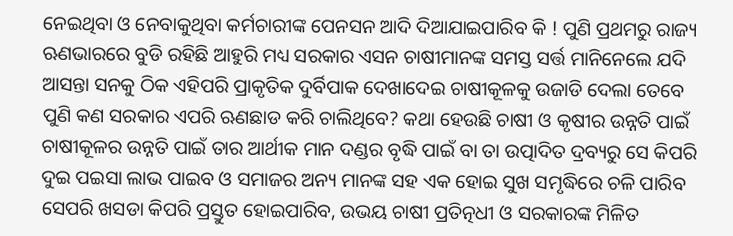ନେଇଥିବା ଓ ନେବାକୁଥିବା କର୍ମଚାରୀଙ୍କ ପେନସନ ଆଦି ଦିଆଯାଇପାରିବ କି ! ପୁଣି ପ୍ରଥମରୁ ରାଜ୍ୟ ଋଣଭାରରେ ବୁଡି ରହିଛି ଆହୁରି ମଧ୍ୟ ସରକାର ଏସନ ଚାଷୀମାନଙ୍କ ସମସ୍ତ ସର୍ତ୍ତ ମାନିନେଲେ ଯଦି ଆସନ୍ତା ସନକୁ ଠିକ ଏହିପରି ପ୍ରାକୃତିକ ଦୁର୍ବିପାକ ଦେଖାଦେଇ ଚାଷୀକୂଳକୁ ଉଜାଡି ଦେଲା ତେବେ ପୁଣି କଣ ସରକାର ଏପରି ଋଣଛାଡ କରି ଚାଲିଥିବେ? କଥା ହେଉଛି ଚାଷୀ ଓ କୃଷୀର ଉନ୍ନତି ପାଇଁ ଚାଷୀକୂଳର ଉନ୍ନତି ପାଇଁ ତାର ଆର୍ଥୀକ ମାନ ଦଣ୍ଡର ବୃଦ୍ଧି ପାଇଁ ବା ତା ଉତ୍ପାଦିତ ଦ୍ରବ୍ୟରୁ ସେ କିପରି ଦୁଇ ପଇସା ଲାଭ ପାଇବ ଓ ସମାଜର ଅନ୍ୟ ମାନଙ୍କ ସହ ଏକ ହୋଇ ସୁଖ ସମୃଦ୍ଧିରେ ଚଳି ପାରିବ ସେପରି ଖସଡା କିପରି ପ୍ରସ୍ତୁତ ହୋଇପାରିବ, ଉଭୟ ଚାଷୀ ପ୍ରତିତ୍ନଧୀ ଓ ସରକାରଙ୍କ ମିଳିତ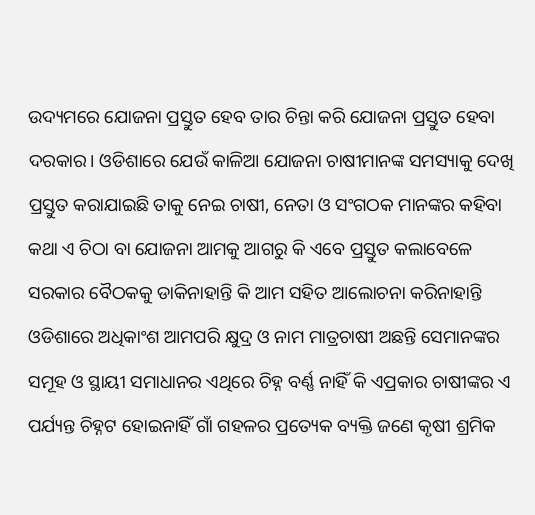ଉଦ୍ୟମରେ ଯୋଜନା ପ୍ରସ୍ତୁତ ହେବ ତାର ଚିନ୍ତା କରି ଯୋଜନା ପ୍ରସ୍ତୁତ ହେବା ଦରକାର। ଓଡିଶାରେ ଯେଉଁ କାଳିଆ ଯୋଜନା ଚାଷୀମାନଙ୍କ ସମସ୍ୟାକୁ ଦେଖି ପ୍ରସ୍ତୁତ କରାଯାଇଛି ତାକୁ ନେଇ ଚାଷୀ, ନେତା ଓ ସଂଗଠକ ମାନଙ୍କର କହିବା କଥା ଏ ଚିଠା ବା ଯୋଜନା ଆମକୁ ଆଗରୁ କି ଏବେ ପ୍ରସ୍ତୁତ କଲାବେଳେ ସରକାର ବୈଠକକୁ ଡାକିନାହାନ୍ତି କି ଆମ ସହିତ ଆଲୋଚନା କରିନାହାନ୍ତି ଓଡିଶାରେ ଅଧିକାଂଶ ଆମପରି କ୍ଷୁଦ୍ର ଓ ନାମ ମାତ୍ରଚାଷୀ ଅଛନ୍ତି ସେମାନଙ୍କର ସମୂହ ଓ ସ୍ଥାୟୀ ସମାଧାନର ଏଥିରେ ଚିହ୍ନ ବର୍ଣ୍ଣ ନାହିଁ କି ଏପ୍ରକାର ଚାଷୀଙ୍କର ଏ ପର୍ଯ୍ୟନ୍ତ ଚିହ୍ନଟ ହୋଇନାହିଁ ଗାଁ ଗହଳର ପ୍ରତ୍ୟେକ ବ୍ୟକ୍ତି ଜଣେ କୃଷୀ ଶ୍ରମିକ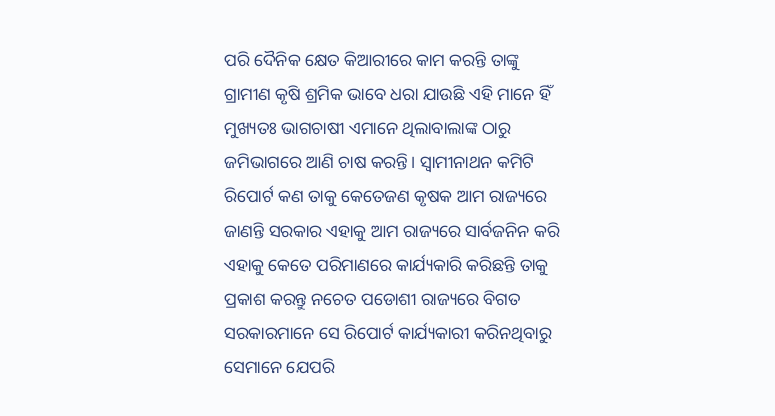ପରି ଦୈନିକ କ୍ଷେତ କିଆରୀରେ କାମ କରନ୍ତି ତାଙ୍କୁ ଗ୍ରାମୀଣ କୃଷି ଶ୍ରମିକ ଭାବେ ଧରା ଯାଉଛି ଏହି ମାନେ ହିଁ ମୁଖ୍ୟତଃ ଭାଗଚାଷୀ ଏମାନେ ଥିଲାବାଲାଙ୍କ ଠାରୁ ଜମିଭାଗରେ ଆଣି ଚାଷ କରନ୍ତି। ସ୍ୱାମୀନାଥନ କମିଟି ରିପୋର୍ଟ କଣ ତାକୁ କେତେଜଣ କୃଷକ ଆମ ରାଜ୍ୟରେ ଜାଣନ୍ତି ସରକାର ଏହାକୁ ଆମ ରାଜ୍ୟରେ ସାର୍ବଜନିନ କରି ଏହାକୁ କେତେ ପରିମାଣରେ କାର୍ଯ୍ୟକାରି କରିଛନ୍ତି ତାକୁ ପ୍ରକାଶ କରନ୍ତୁ ନଚେତ ପଡୋଶୀ ରାଜ୍ୟରେ ବିଗତ ସରକାରମାନେ ସେ ରିପୋର୍ଟ କାର୍ଯ୍ୟକାରୀ କରିନଥିବାରୁ ସେମାନେ ଯେପରି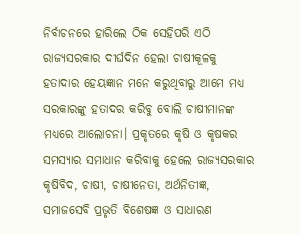ନିର୍ବାଚନରେ ହାରିଲେ ଠିକ ସେହିପରି ଏଠି ରାଜ୍ୟସରକାର ଦୀର୍ଘଦିନ ହେଲା ଚାଷୀକୂଳକୁ ହତାଦାର ହେୟଜ୍ଞାନ ମନେ କରୁଥିବାରୁ ଆମେ ମଧ୍ୟ ସରକାରଙ୍କୁ ହତାଦର କରିବୁ ବୋଲି ଚାଷୀମାନଙ୍କ ମଧ୍ୟରେ ଆଲୋଚନା। ପ୍ରକୃତରେ କୃଷି ଓ କୃଷକର ସମସ୍ୟାର ସମାଧାନ କରିବାକୁ ହେଲେ ରାଜ୍ୟସରକାର କୃଷିବିଦ, ଚାଷୀ, ଚାଷୀନେତା, ଅର୍ଥନିତୀଜ୍ଞ, ସମାଜସେବି ପ୍ରଭୃତି ବିଶେଷଜ୍ଞ ଓ ସାଧାରଣ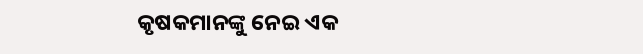କୃଷକମାନଙ୍କୁ ନେଇ ଏକ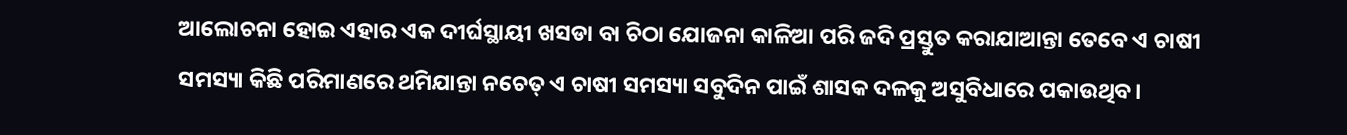ଆଲୋଚନା ହୋଇ ଏହାର ଏକ ଦୀର୍ଘସ୍ଥାୟୀ ଖସଡା ବା ଚିଠା ଯୋଜନା କାଳିଆ ପରି ଜଦି ପ୍ରସ୍ତୁତ କରାଯାଆନ୍ତା ତେବେ ଏ ଚାଷୀ ସମସ୍ୟା କିଛି ପରିମାଣରେ ଥମିଯାନ୍ତା ନଚେତ୍ ଏ ଚାଷୀ ସମସ୍ୟା ସବୁଦିନ ପାଇଁ ଶାସକ ଦଳକୁ ଅସୁବିଧାରେ ପକାଉଥିବ।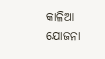କାଳିଆ ଯୋଜନା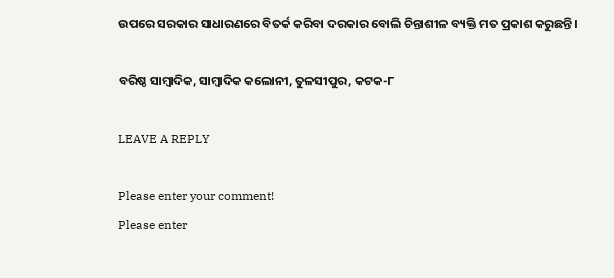ଉପରେ ସରକାର ସାଧାରଣରେ ବିତର୍କ କରିବା ଦରକାର ବୋଲି ଚିନ୍ତାଶୀଳ ବ୍ୟକ୍ତି ମତ ପ୍ରକାଶ କରୁଛନ୍ତି।

ବରିଷ୍ଠ ସାମ୍ବାଦିକ, ସାମ୍ବାଦିକ କଲୋନୀ, ତୁଳସୀପୁର, କଟକ-୮

LEAVE A REPLY

Please enter your comment!
Please enter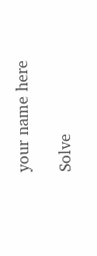your name here

Solve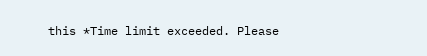this *Time limit exceeded. Please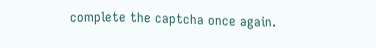complete the captcha once again.